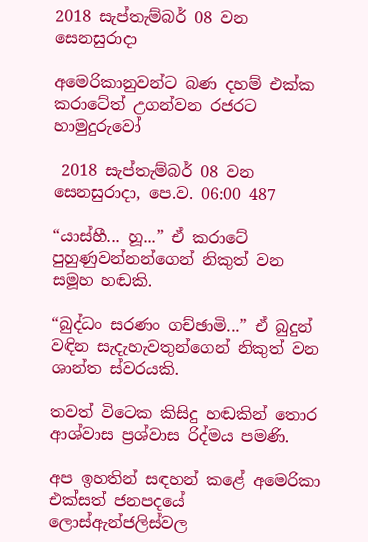2018 සැප්තැම්බර් 08 වන සෙනසුරාදා

අමෙරිකානුවන්ට බණ දහම් එක්ක කරාටේත් උගන්වන රජරට හාමුදුරුවෝ

 2018 සැප්තැම්බර් 08 වන සෙනසුරාදා, පෙ.ව. 06:00 487

“යාස්හී... හූ...” ඒ කරාටේ පුහුණුවන්නන්ගෙන් නිකුත් වන සමූහ හඬකි.

“බුද්ධං සරණං ගච්ඡාමි...” ඒ බුදුන් වඳින සැදැහැවතුන්ගෙන් නිකුත් වන ශාන්ත ස්වරයකි.

තවත් විටෙක කිසිදු හඬකින් තොර ආශ්වාස ප්‍රශ්වාස රිද්මය පමණි.

අප ඉහතින් සඳහන් කළේ අමෙරිකා එක්සත් ජනපදයේ ලොස්ඇන්ජලිස්වල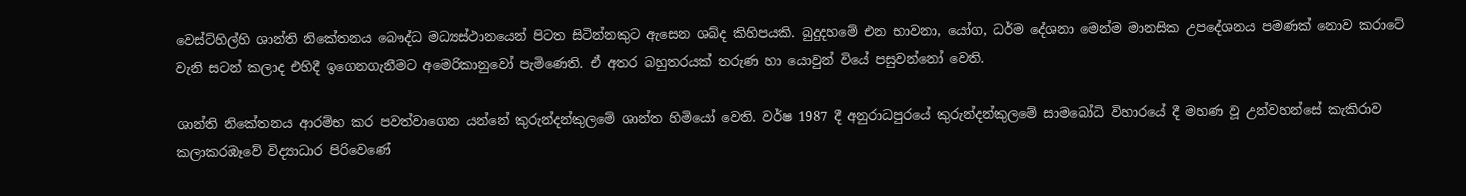වෙස්ට්හිල්හි ශාන්ති නිකේතනය බෞද්ධ මධ්‍යස්ථානයෙන් පිටත සිටින්නකුට ඇසෙන ශබ්ද කිහිපයකි. බුදුදහමේ එන භාවනා, යෝග, ධර්ම දේශනා මෙන්ම මානසික උපදේශනය පමණක් නොව කරාටේ වැනි සටන් කලාද එහිදී ඉගෙනගැනීමට අමෙරිකානුවෝ පැමිණෙති. ඒ අතර බහුතරයක් තරුණ හා යොවුන් වියේ පසුවන්නෝ වෙති.

ශාන්ති නිකේතනය ආරම්භ කර පවත්වාගෙන යන්නේ කුරුන්දන්කුලමේ ශාන්ත හිමියෝ වෙති. වර්ෂ 1987 දී අනුරාධපුරයේ කුරුන්දන්කුලමේ සාමබෝධි විහාරයේ දී මහණ වූ උන්වහන්සේ කැකිරාව කලාකරඹෑවේ විද්‍යාධාර පිරිවෙණේ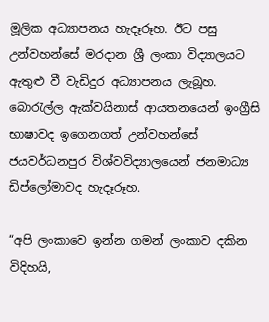මූලික අධ්‍යාපනය හැදෑරූහ. ඊට පසු උන්වහන්සේ මරදාන ශ්‍රී ලංකා විද්‍යාලයට ඇතුළු වී වැඩිදුර අධ්‍යාපනය ලැබූහ. බොරැල්ල ඇක්වයිනාස් ආයතනයෙන් ඉංග්‍රීසි භාෂාවද ඉගෙනගත් උන්වහන්සේ ජයවර්ධනපුර විශ්වවිද්‍යාලයෙන් ජනමාධ්‍ය ඩිප්ලෝමාවද හැදෑරූහ.

“අපි ලංකාවෙ ඉන්න ගමන් ලංකාව දකින විදිහයි,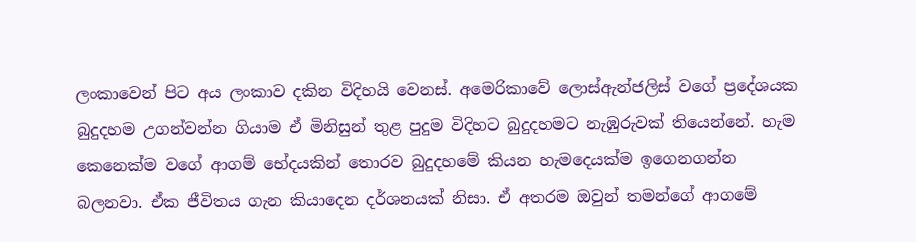ලංකාවෙන් පිට අය ලංකාව දකින විදිහයි වෙනස්. අමෙරිකාවේ ලොස්ඇන්ජලිස් වගේ ප්‍රදේශයක බුදුදහම උගන්වන්න ගියාම ඒ මිනිසුන් තුළ පුදුම විදිහට බුදුදහමට නැඹුරුවක් තියෙන්නේ. හැම කෙනෙක්ම වගේ ආගම් භේදයකින් තොරව බුදුදහමේ කියන හැමදෙයක්ම ඉගෙනගන්න බලනවා. ඒක ජීවිතය ගැන කියාදෙන දර්ශනයක් නිසා. ඒ අතරම ඔවුන් තමන්ගේ ආගමේ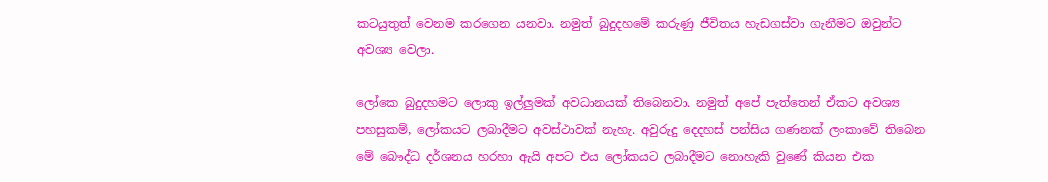කටයුතුත් වෙනම කරගෙන යනවා. නමුත් බුදුදහමේ කරුණු ජීවිතය හැඩගස්වා ගැනීමට ඔවුන්ට අවශ්‍ය වෙලා.

ලෝකෙ බුදුදහමට ලොකු ඉල්ලුමක් අවධානයක් තිබෙනවා. නමුත් අපේ පැත්තෙන් ඒකට අවශ්‍ය පහසුකම්, ලෝකයට ලබාදීමට අවස්ථාවක් නැහැ. අවුරුදු දෙදහස් පන්සිය ගණනක් ලංකාවේ තිබෙන මේ බෞද්ධ දර්ශනය හරහා ඇයි අපට එය ලෝකයට ලබාදීමට නොහැකි වුණේ කියන එක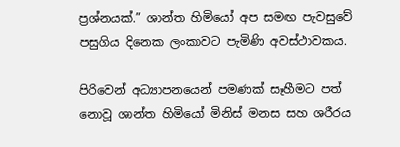ප්‍රශ්නයක්.” ශාන්ත හිමියෝ අප සමඟ පැවසුවේ පසුගිය දිනෙක ලංකාවට පැමිණි අවස්ථාවකය.

පිරිවෙන් අධ්‍යාපනයෙන් පමණක් සෑහීමට පත් නොවූ ශාන්ත හිමියෝ මිනිස් මනස සහ ශරීරය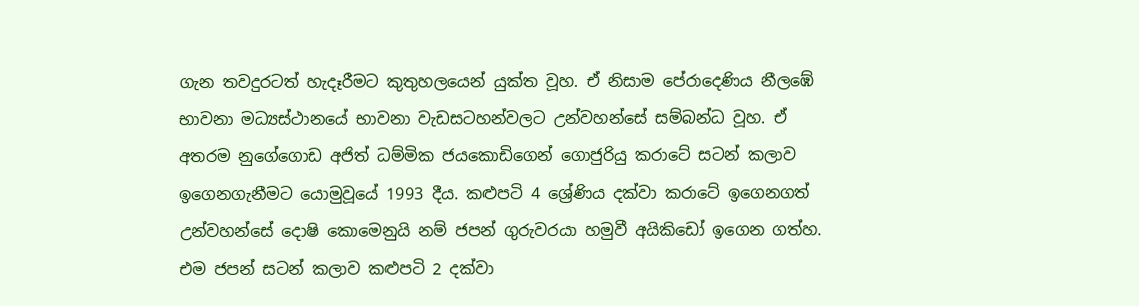ගැන තවදුරටත් හැදෑරීමට කුතුහලයෙන් යුක්ත වූහ. ඒ නිසාම පේරාදෙණිය නීලඹේ භාවනා මධ්‍යස්ථානයේ භාවනා වැඩසටහන්වලට උන්වහන්සේ සම්බන්ධ වූහ. ඒ අතරම නුගේගොඩ අජිත් ධම්මික ජයකොඩිගෙන් ගොජුරියු කරාටේ සටන් කලාව ඉගෙනගැනීමට යොමුවූයේ 1993 දීය. කළුපටි 4 ශ්‍රේණිය දක්වා කරාටේ ඉගෙනගත් උන්වහන්සේ දොෂි කොමෙනුයි නම් ජපන් ගුරුවරයා හමුවී අයිකිඩෝ ඉගෙන ගත්හ. එම ජපන් සටන් කලාව කළුපටි 2 දක්වා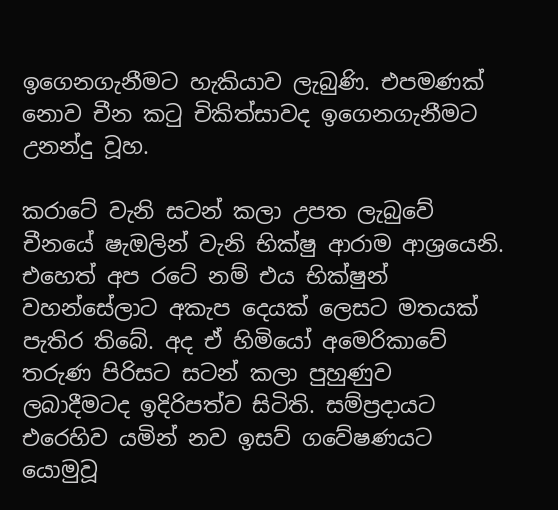ඉගෙනගැනීමට හැකියාව ලැබුණි. එපමණක් නොව චීන කටු චිකිත්සාවද ඉගෙනගැනීමට උනන්දු වූහ.

කරාටේ වැනි සටන් කලා උපත ලැබුවේ චීනයේ ෂැඔලින් වැනි භික්ෂු ආරාම ආශ්‍රයෙනි. එහෙත් අප රටේ නම් එය භික්ෂුන් වහන්සේලාට අකැප දෙයක් ලෙසට මතයක් පැතිර තිබේ. අද ඒ හිමියෝ අමෙරිකාවේ තරුණ පිරිසට සටන් කලා පුහුණුව ලබාදීමටද ඉදිරිපත්ව සිටිති. සම්ප්‍රදායට එරෙහිව යමින් නව ඉසව් ගවේෂණයට යොමුවූ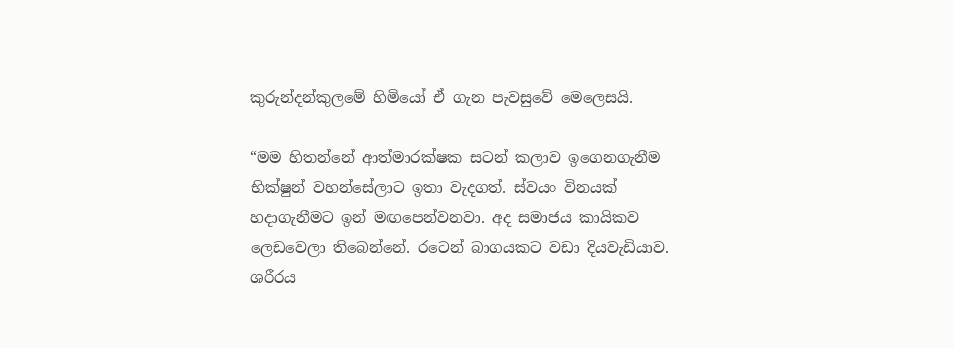කුරුන්දන්කුලමේ හිමියෝ ඒ ගැන පැවසුවේ මෙලෙසයි.

“මම හිතන්නේ ආත්මාරක්ෂක සටන් කලාව ඉගෙනගැනීම භික්ෂුන් වහන්සේලාට ඉතා වැදගත්. ස්වයං විනයක් හදාගැනීමට ඉන් මඟපෙන්වනවා. අද සමාජය කායිකව ලෙඩවෙලා තිබෙන්නේ. රටෙන් බාගයකට වඩා දියවැඩියාව. ශරීරය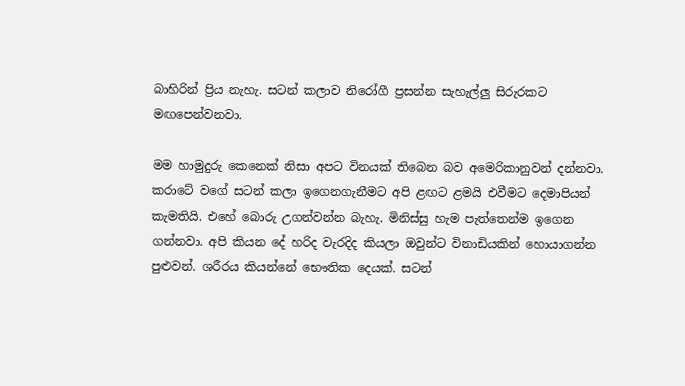බාහිරින් ප්‍රිය නැහැ. සටන් කලාව නිරෝගී ප්‍රසන්න සැහැල්ලු සිරුරකට මඟපෙන්වනවා.

මම හාමුදුරු කෙනෙක් නිසා අපට විනයක් තිබෙන බව අමෙරිකානුවන් දන්නවා. කරාටේ වගේ සටන් කලා ඉගෙනගැනීමට අපි ළඟට ළමයි එවීමට දෙමාපියන් කැමතියි. එහේ බොරු උගන්වන්න බැහැ. මිනිස්සු හැම පැත්තෙන්ම ඉගෙන ගන්නවා. අපි කියන දේ හරිද වැරදිද කියලා ඔවුන්ට විනාඩියකින් හොයාගන්න පුළුවන්. ශරීරය කියන්නේ භෞතික දෙයක්. සටන්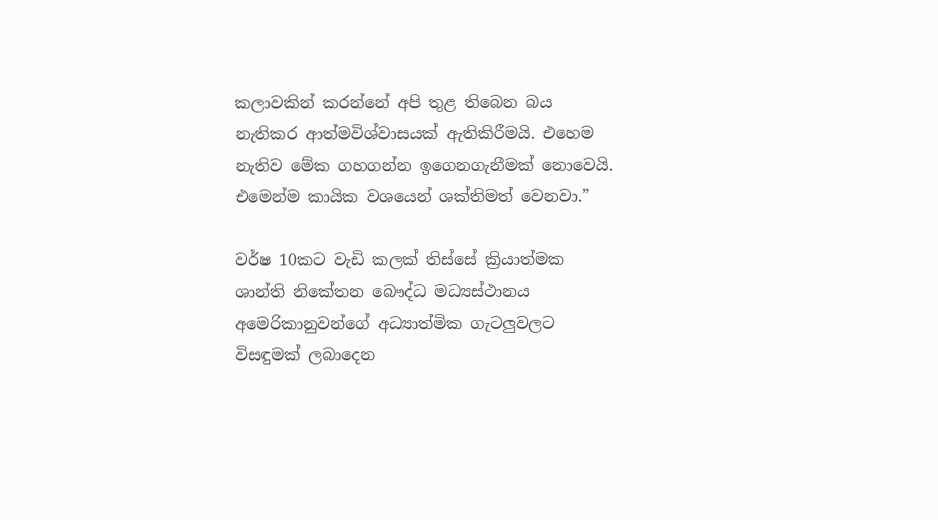කලාවකින් කරන්නේ අපි තුළ තිබෙන බය නැතිකර ආත්මවිශ්වාසයක් ඇතිකිරීමයි. එහෙම නැතිව මේක ගහගන්න ඉගෙනගැනීමක් නොවෙයි. එමෙන්ම කායික වශයෙන් ශක්තිමත් වෙනවා.”

වර්ෂ 10කට වැඩි කලක් තිස්සේ ක්‍රියාත්මක ශාන්ති නිකේතන බෞද්ධ මධ්‍යස්ථානය අමෙරිකානුවන්ගේ අධ්‍යාත්මික ගැටලුවලට විසඳුමක් ලබාදෙන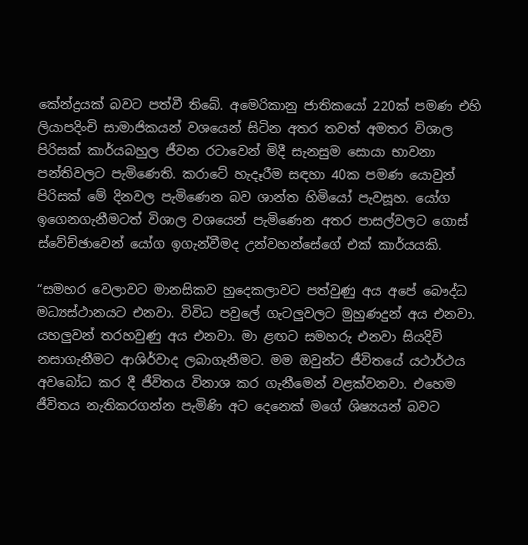කේන්ද්‍රයක් බවට පත්වී තිබේ. අමෙරිකානු ජාතිකයෝ 220ක් පමණ එහි ලියාපදිංචි සාමාජිකයන් වශයෙන් සිටින අතර තවත් අමතර විශාල පිරිසක් කාර්යබහුල ජීවන රටාවෙන් මිදී සැනසුම සොයා භාවනා පන්තිවලට පැමිණෙති. කරාටේ හැදෑරීම සඳහා 40ක පමණ යොවුන් පිරිසක් මේ දිනවල පැමිණෙන බව ශාන්ත හිමියෝ පැවසූහ. යෝග ඉගෙනගැනීමටත් විශාල වශයෙන් පැමිණෙන අතර පාසල්වලට ගොස් ස්වේච්ඡාවෙන් යෝග ඉගැන්වීමද උන්වහන්සේගේ එක් කාර්යයකි.

“සමහර වෙලාවට මානසිකව හුදෙකලාවට පත්වුණු අය අපේ බෞද්ධ මධ්‍යස්ථානයට එනවා. විවිධ පවුලේ ගැටලුවලට මුහුණදුන් අය එනවා. යහලුවන් තරහවුණු අය එනවා. මා ළඟට සමහරු එනවා සියදිවි නසාගැනීමට ආශිර්වාද ලබාගැනීමට. මම ඔවුන්ට ජීවිතයේ යථාර්ථය අවබෝධ කර දී ජීවිතය විනාශ කර ගැනීමෙන් වළක්වනවා. එහෙම ජීවිතය නැතිකරගන්න පැමිණි අට දෙනෙක් මගේ ශිෂ්‍යයන් බවට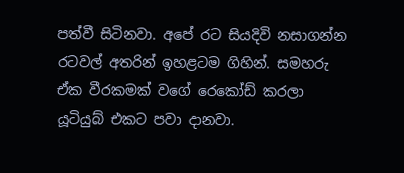පත්වී සිටිනවා. අපේ රට සියදිවි නසාගන්න රටවල් අතරින් ඉහළටම ගිහින්. සමහරු ඒක වීරකමක් වගේ රෙකෝඩ් කරලා යූටියුබ් එකට පවා දානවා.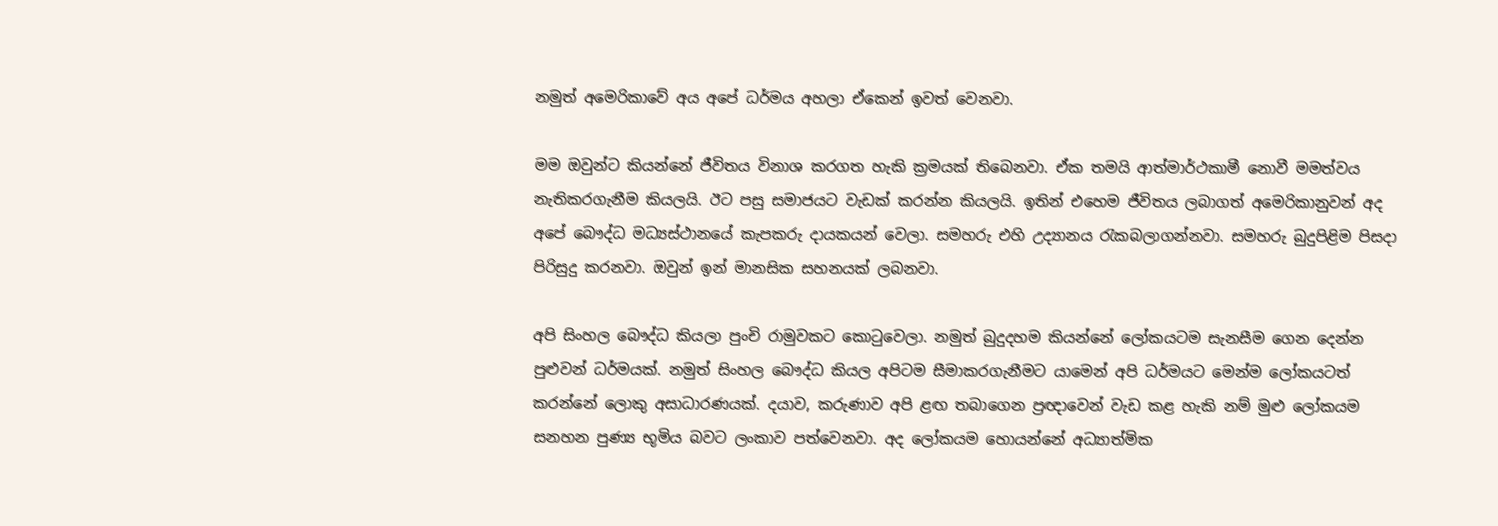නමුත් අමෙරිකාවේ අය අපේ ධර්මය අහලා ඒකෙන් ඉවත් වෙනවා.

මම ඔවුන්ට කියන්නේ ජීවිතය විනාශ කරගත හැකි ක්‍රමයක් තිබෙනවා. ඒක තමයි ආත්මාර්ථකාමී නොවී මමත්වය නැතිකරගැනීම කියලයි. ඊට පසු සමාජයට වැඩක් කරන්න කියලයි. ඉතින් එහෙම ජීවිතය ලබාගත් අමෙරිකානුවන් අද අපේ බෞද්ධ මධ්‍යස්ථානයේ කැපකරු දායකයන් වෙලා. සමහරු එහි උද්‍යානය රැකබලාගන්නවා. සමහරු බුදුපිළිම පිසදා පිරිසුදු කරනවා. ඔවුන් ඉන් මානසික සහනයක් ලබනවා.

අපි සිංහල බෞද්ධ කියලා පුංචි රාමුවකට කොටුවෙලා. නමුත් බුදුදහම කියන්නේ ලෝකයටම සැනසීම ගෙන දෙන්න පුළුවන් ධර්මයක්. නමුත් සිංහල බෞද්ධ කියල අපිටම සීමාකරගැනීමට යාමෙන් අපි ධර්මයට මෙන්ම ලෝකයටත් කරන්නේ ලොකු අසාධාරණයක්. දයාව, කරුණාව අපි ළඟ තබාගෙන ප්‍රඥාවෙන් වැඩ කළ හැකි නම් මුළු ලෝකයම සනහන පුණ්‍ය භූමිය බවට ලංකාව පත්වෙනවා. අද ලෝකයම හොයන්නේ අධ්‍යාත්මික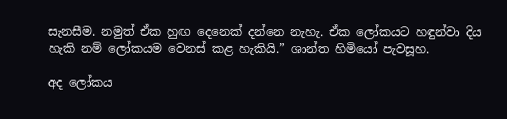සැනසීම. නමුත් ඒක හුඟ දෙනෙක් දන්නෙ නැහැ. ඒක ලෝකයට හඳුන්වා දිය හැකි නම් ලෝකයම වෙනස් කළ හැකියි.” ශාන්ත හිමියෝ පැවසූහ.

අද ලෝකය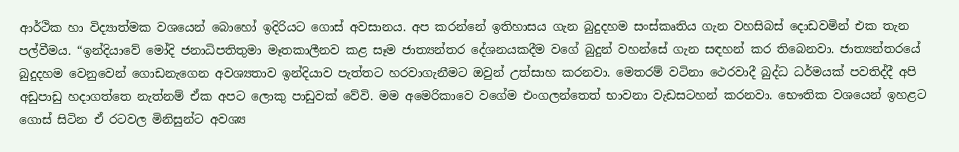ආර්ථික හා විද්‍යාත්මක වශයෙන් බොහෝ ඉදිරියට ගොස් අවසානය. අප කරන්නේ ඉතිහාසය ගැන බුදුදහම සංස්කෘතිය ගැන වහසිබස් දොඩවමින් එක තැන පල්වීමය. “ඉන්දියාවේ මෝදි ජනාධිපතිතුමා මෑතකාලීනව කළ සෑම ජාත්‍යන්තර දේශනයකදීම වගේ බුදුන් වහන්සේ ගැන සඳහන් කර තිබෙනවා. ජාත්‍යන්තරයේ බුදුදහම වෙනුවෙන් ගොඩනැගෙන අවශ්‍යතාව ඉන්දියාව පැත්තට හරවාගැනීමට ඔවුන් උත්සාහ කරනවා. මෙතරම් වටිනා ථෙරවාදී බුද්ධ ධර්මයක් පවතිද්දී අපි අඩුපාඩු හදාගත්තෙ නැත්නම් ඒක අපට ලොකු පාඩුවක් වේවි. මම අමෙරිකාවෙ වගේම එංගලන්තෙත් භාවනා වැඩසටහන් කරනවා. භෞතික වශයෙන් ඉහළට ගොස් සිටින ඒ රටවල මිනිසුන්ට අවශ්‍ය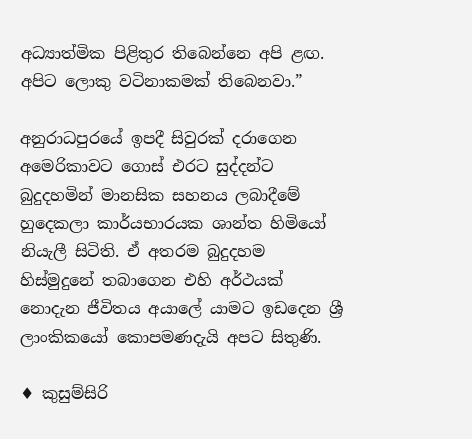අධ්‍යාත්මික පිළිතුර තිබෙන්නෙ අපි ළඟ. අපිට ලොකු වටිනාකමක් තිබෙනවා.”

අනුරාධපුරයේ ඉපදී සිවුරක් දරාගෙන අමෙරිකාවට ගොස් එරට සුද්දන්ට බුදුදහමින් මානසික සහනය ලබාදීමේ හුදෙකලා කාර්යභාරයක ශාන්ත හිමියෝ නියැලී සිටිති. ඒ අතරම බුදුදහම හිස්මුදුනේ තබාගෙන එහි අර්ථයක් නොදැන ජීවිතය අයාලේ යාමට ඉඩදෙන ශ්‍රී ලාංකිකයෝ කොපමණදැයි අපට සිතුණි.

♦ කුසුම්සිරි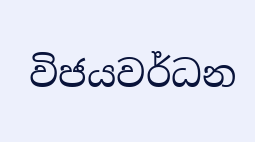විජයවර්ධන